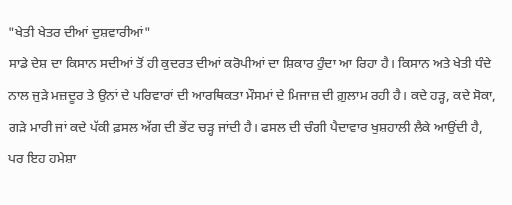"ਖੇਤੀ ਖੇਤਰ ਦੀਆਂ ਦੁਸ਼ਵਾਰੀਆਂ"
ਸਾਡੇ ਦੇਸ਼ ਦਾ ਕਿਸਾਨ ਸਦੀਆਂ ਤੋਂ ਹੀ ਕੁਦਰਤ ਦੀਆਂ ਕਰੋਪੀਆਂ ਦਾ ਸ਼ਿਕਾਰ ਹੁੰਦਾ ਆ ਰਿਹਾ ਹੈ। ਕਿਸਾਨ ਅਤੇ ਖੇਤੀ ਧੰਦੇ ਨਾਲ ਜੁੜੇ ਮਜ਼ਦੂਰ ਤੇ ਉਨਾਂ ਦੇ ਪਰਿਵਾਰਾਂ ਦੀ ਆਰਥਿਕਤਾ ਮੌਸਮਾਂ ਦੇ ਮਿਜਾਜ਼ ਦੀ ਗ਼ੁਲਾਮ ਰਹੀ ਹੈ। ਕਦੇ ਹੜ੍ਹ, ਕਦੇ ਸੋਕਾ, ਗੜੇ ਮਾਰੀ ਜਾਂ ਕਦੇ ਪੱਕੀ ਫ਼ਸਲ ਅੱਗ ਦੀ ਭੇਂਟ ਚੜ੍ਹ ਜਾਂਦੀ ਹੈ। ਫਸਲ ਦੀ ਚੰਗੀ ਪੈਦਾਵਾਰ ਖੁਸ਼ਹਾਲੀ ਲੈਕੇ ਆਉਂਦੀ ਹੈ, ਪਰ ਇਹ ਹਮੇਸ਼ਾ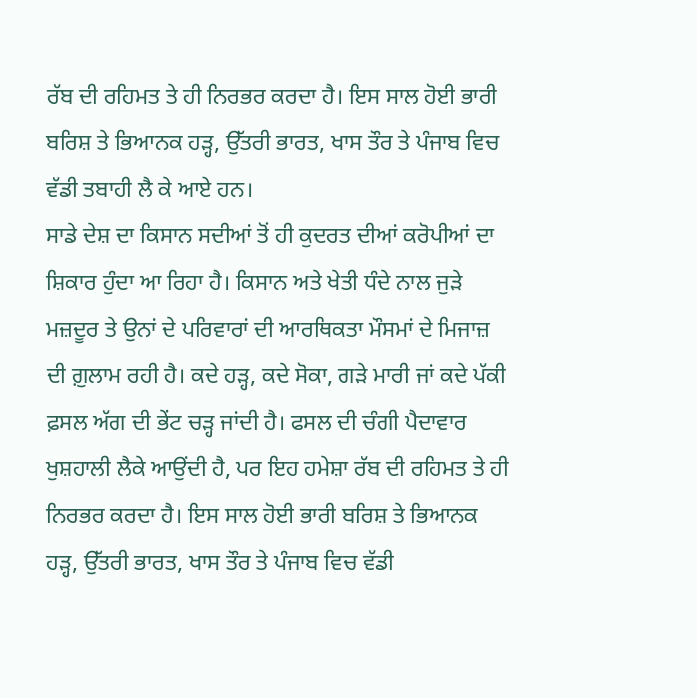ਰੱਬ ਦੀ ਰਹਿਮਤ ਤੇ ਹੀ ਨਿਰਭਰ ਕਰਦਾ ਹੈ। ਇਸ ਸਾਲ ਹੋਈ ਭਾਰੀ ਬਰਿਸ਼ ਤੇ ਭਿਆਨਕ ਹੜ੍ਹ, ਉੱਤਰੀ ਭਾਰਤ, ਖਾਸ ਤੌਰ ਤੇ ਪੰਜਾਬ ਵਿਚ ਵੱਡੀ ਤਬਾਹੀ ਲੈ ਕੇ ਆਏ ਹਨ।
ਸਾਡੇ ਦੇਸ਼ ਦਾ ਕਿਸਾਨ ਸਦੀਆਂ ਤੋਂ ਹੀ ਕੁਦਰਤ ਦੀਆਂ ਕਰੋਪੀਆਂ ਦਾ ਸ਼ਿਕਾਰ ਹੁੰਦਾ ਆ ਰਿਹਾ ਹੈ। ਕਿਸਾਨ ਅਤੇ ਖੇਤੀ ਧੰਦੇ ਨਾਲ ਜੁੜੇ ਮਜ਼ਦੂਰ ਤੇ ਉਨਾਂ ਦੇ ਪਰਿਵਾਰਾਂ ਦੀ ਆਰਥਿਕਤਾ ਮੌਸਮਾਂ ਦੇ ਮਿਜਾਜ਼ ਦੀ ਗ਼ੁਲਾਮ ਰਹੀ ਹੈ। ਕਦੇ ਹੜ੍ਹ, ਕਦੇ ਸੋਕਾ, ਗੜੇ ਮਾਰੀ ਜਾਂ ਕਦੇ ਪੱਕੀ ਫ਼ਸਲ ਅੱਗ ਦੀ ਭੇਂਟ ਚੜ੍ਹ ਜਾਂਦੀ ਹੈ। ਫਸਲ ਦੀ ਚੰਗੀ ਪੈਦਾਵਾਰ ਖੁਸ਼ਹਾਲੀ ਲੈਕੇ ਆਉਂਦੀ ਹੈ, ਪਰ ਇਹ ਹਮੇਸ਼ਾ ਰੱਬ ਦੀ ਰਹਿਮਤ ਤੇ ਹੀ ਨਿਰਭਰ ਕਰਦਾ ਹੈ। ਇਸ ਸਾਲ ਹੋਈ ਭਾਰੀ ਬਰਿਸ਼ ਤੇ ਭਿਆਨਕ ਹੜ੍ਹ, ਉੱਤਰੀ ਭਾਰਤ, ਖਾਸ ਤੌਰ ਤੇ ਪੰਜਾਬ ਵਿਚ ਵੱਡੀ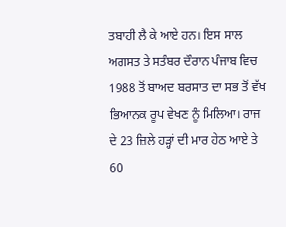ਤਬਾਹੀ ਲੈ ਕੇ ਆਏ ਹਨ। ਇਸ ਸਾਲ ਅਗਸਤ ਤੇ ਸਤੰਬਰ ਦੌਰਾਨ ਪੰਜਾਬ ਵਿਚ 1988 ਤੋਂ ਬਾਅਦ ਬਰਸਾਤ ਦਾ ਸਭ ਤੋਂ ਵੱਖ ਭਿਆਨਕ ਰੂਪ ਵੇਖਣ ਨੂੰ ਮਿਲਿਆ। ਰਾਜ ਦੇ 23 ਜ਼ਿਲੇ ਹੜ੍ਹਾਂ ਦੀ ਮਾਰ ਹੇਠ ਆਏ ਤੇ 60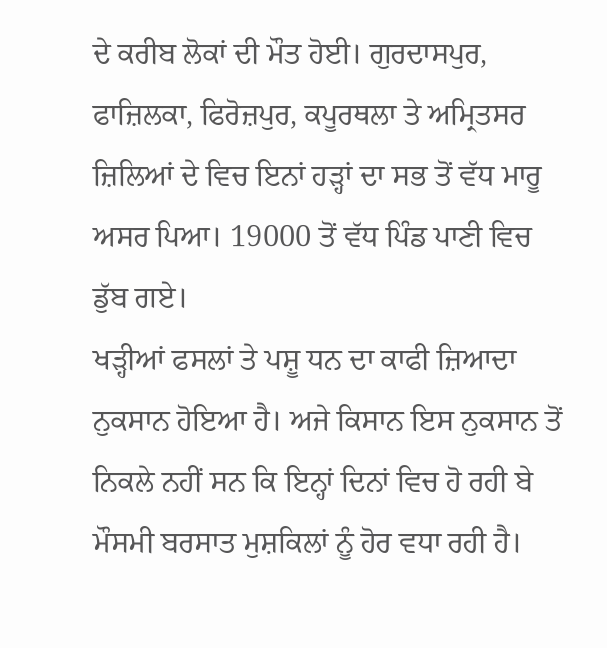ਦੇ ਕਰੀਬ ਲੋਕਾਂ ਦੀ ਮੌਤ ਹੋਈ। ਗੁਰਦਾਸਪੁਰ, ਫਾਜ਼ਿਲਕਾ, ਫਿਰੋਜ਼ਪੁਰ, ਕਪੂਰਥਲਾ ਤੇ ਅਮ੍ਰਿਤਸਰ ਜ਼ਿਲਿਆਂ ਦੇ ਵਿਚ ਇਨਾਂ ਹੜ੍ਹਾਂ ਦਾ ਸਭ ਤੋਂ ਵੱਧ ਮਾਰੂ ਅਸਰ ਪਿਆ। 19000 ਤੋਂ ਵੱਧ ਪਿੰਡ ਪਾਣੀ ਵਿਚ ਡੁੱਬ ਗਏ।
ਖੜ੍ਹੀਆਂ ਫਸਲਾਂ ਤੇ ਪਸ਼ੂ ਧਨ ਦਾ ਕਾਫੀ ਜ਼ਿਆਦਾ ਨੁਕਸਾਨ ਹੋਇਆ ਹੈ। ਅਜੇ ਕਿਸਾਨ ਇਸ ਨੁਕਸਾਨ ਤੋਂ ਨਿਕਲੇ ਨਹੀਂ ਸਨ ਕਿ ਇਨ੍ਹਾਂ ਦਿਨਾਂ ਵਿਚ ਹੋ ਰਹੀ ਬੇ ਮੌਸਮੀ ਬਰਸਾਤ ਮੁਸ਼ਕਿਲਾਂ ਨੂੰ ਹੋਰ ਵਧਾ ਰਹੀ ਹੈ।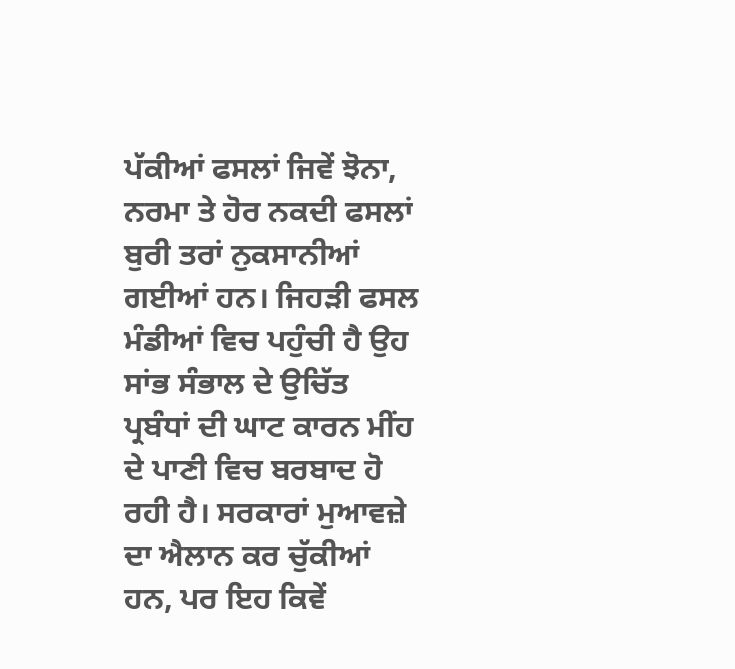ਪੱਕੀਆਂ ਫਸਲਾਂ ਜਿਵੇਂ ਝੋਨਾ, ਨਰਮਾ ਤੇ ਹੋਰ ਨਕਦੀ ਫਸਲਾਂ ਬੁਰੀ ਤਰਾਂ ਨੁਕਸਾਨੀਆਂ ਗਈਆਂ ਹਨ। ਜਿਹੜੀ ਫਸਲ ਮੰਡੀਆਂ ਵਿਚ ਪਹੁੰਚੀ ਹੈ ਉਹ ਸਾਂਭ ਸੰਭਾਲ ਦੇ ਉਚਿੱਤ ਪ੍ਰਬੰਧਾਂ ਦੀ ਘਾਟ ਕਾਰਨ ਮੀਂਹ ਦੇ ਪਾਣੀ ਵਿਚ ਬਰਬਾਦ ਹੋ ਰਹੀ ਹੈ। ਸਰਕਾਰਾਂ ਮੁਆਵਜ਼ੇ ਦਾ ਐਲਾਨ ਕਰ ਚੁੱਕੀਆਂ ਹਨ, ਪਰ ਇਹ ਕਿਵੇਂ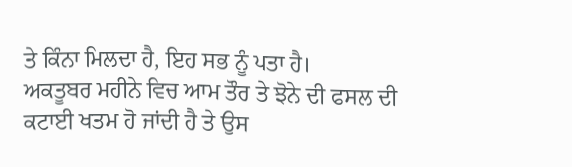ਤੇ ਕਿੰਨਾ ਮਿਲਦਾ ਹੈ, ਇਹ ਸਭ ਨੂੰ ਪਤਾ ਹੈ।
ਅਕਤੂਬਰ ਮਹੀਨੇ ਵਿਚ ਆਮ ਤੌਰ ਤੇ ਝੋਨੇ ਦੀ ਫਸਲ ਦੀ ਕਟਾਈ ਖਤਮ ਹੋ ਜਾਂਦੀ ਹੈ ਤੇ ਉਸ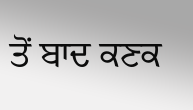ਤੋਂ ਬਾਦ ਕਣਕ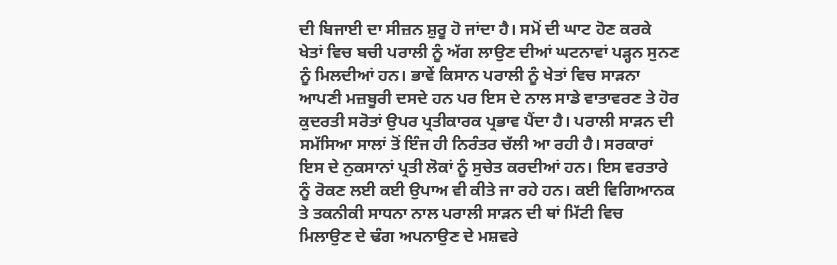ਦੀ ਬਿਜਾਈ ਦਾ ਸੀਜ਼ਨ ਸ਼ੁਰੂ ਹੋ ਜਾਂਦਾ ਹੈ। ਸਮੋਂ ਦੀ ਘਾਟ ਹੋਣ ਕਰਕੇ ਖੇਤਾਂ ਵਿਚ ਬਚੀ ਪਰਾਲੀ ਨੂੰ ਅੱਗ ਲਾਉਣ ਦੀਆਂ ਘਟਨਾਵਾਂ ਪੜ੍ਹਨ ਸੁਨਣ ਨੂੰ ਮਿਲਦੀਆਂ ਹਨ। ਭਾਵੇਂ ਕਿਸਾਨ ਪਰਾਲੀ ਨੂੰ ਖੇਤਾਂ ਵਿਚ ਸਾੜਨਾ ਆਪਣੀ ਮਜ਼ਬੂਰੀ ਦਸਦੇ ਹਨ ਪਰ ਇਸ ਦੇ ਨਾਲ ਸਾਡੇ ਵਾਤਾਵਰਣ ਤੇ ਹੋਰ ਕੁਦਰਤੀ ਸਰੋਤਾਂ ਉਪਰ ਪ੍ਰਤੀਕਾਰਕ ਪ੍ਰਭਾਵ ਪੈਂਦਾ ਹੈ। ਪਰਾਲੀ ਸਾੜਨ ਦੀ ਸਮੱਸਿਆ ਸਾਲਾਂ ਤੋਂ ਇੰਜ ਹੀ ਨਿਰੰਤਰ ਚੱਲੀ ਆ ਰਹੀ ਹੈ। ਸਰਕਾਰਾਂ ਇਸ ਦੇ ਨੁਕਸਾਨਾਂ ਪ੍ਰਤੀ ਲੋਕਾਂ ਨੂੰ ਸੁਚੇਤ ਕਰਦੀਆਂ ਹਨ। ਇਸ ਵਰਤਾਰੇ ਨੂੰ ਰੋਕਣ ਲਈ ਕਈ ਉਪਾਅ ਵੀ ਕੀਤੇ ਜਾ ਰਹੇ ਹਨ। ਕਈ ਵਿਗਿਆਨਕ ਤੇ ਤਕਨੀਕੀ ਸਾਧਨਾ ਨਾਲ ਪਰਾਲੀ ਸਾੜਨ ਦੀ ਥਾਂ ਮਿੱਟੀ ਵਿਚ ਮਿਲਾਉਣ ਦੇ ਢੰਗ ਅਪਨਾਉਣ ਦੇ ਮਸ਼ਵਰੇ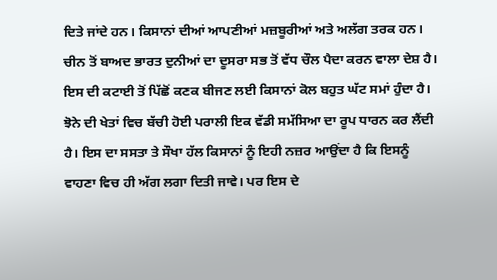ਦਿਤੇ ਜਾਂਦੇ ਹਨ। ਕਿਸਾਨਾਂ ਦੀਆਂ ਆਪਣੀਆਂ ਮਜ਼ਬੂਰੀਆਂ ਅਤੇ ਅਲੱਗ ਤਰਕ ਹਨ।
ਚੀਨ ਤੋਂ ਬਾਅਦ ਭਾਰਤ ਦੁਨੀਆਂ ਦਾ ਦੂਸਰਾ ਸਭ ਤੋਂ ਵੱਧ ਚੌਲ ਪੈਦਾ ਕਰਨ ਵਾਲਾ ਦੇਸ਼ ਹੈ। ਇਸ ਦੀ ਕਟਾਈ ਤੋਂ ਪਿੱਛੋਂ ਕਣਕ ਬੀਜਣ ਲਈ ਕਿਸਾਨਾਂ ਕੋਲ ਬਹੁਤ ਘੱਟ ਸਮਾਂ ਹੁੰਦਾ ਹੈ। ਝੋਨੇ ਦੀ ਖੇਤਾਂ ਵਿਚ ਬੱਚੀ ਹੋਈ ਪਰਾਲੀ ਇਕ ਵੱਡੀ ਸਮੱਸਿਆ ਦਾ ਰੂਪ ਧਾਰਨ ਕਰ ਲੈਂਦੀ ਹੈ। ਇਸ ਦਾ ਸਸਤਾ ਤੇ ਸੌਖਾ ਹੱਲ ਕਿਸਾਨਾਂ ਨੂੰ ਇਹੀ ਨਜ਼ਰ ਆਉਂਦਾ ਹੈ ਕਿ ਇਸਨੂੰ ਵਾਹਣਾ ਵਿਚ ਹੀ ਅੱਗ ਲਗਾ ਦਿਤੀ ਜਾਵੇ। ਪਰ ਇਸ ਦੇ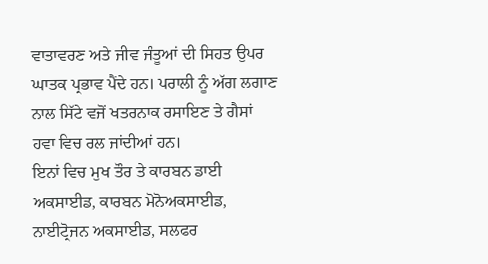ਵਾਤਾਵਰਣ ਅਤੇ ਜੀਵ ਜੰਤੂਆਂ ਦੀ ਸਿਹਤ ਉਪਰ ਘਾਤਕ ਪ੍ਰਭਾਵ ਪੈਂਦੇ ਹਨ। ਪਰਾਲੀ ਨੂੰ ਅੱਗ ਲਗਾਣ ਨਾਲ ਸਿੱਟੇ ਵਜੋਂ ਖਤਰਨਾਕ ਰਸਾਇਣ ਤੇ ਗੈਸਾਂ ਹਵਾ ਵਿਚ ਰਲ ਜਾਂਦੀਆਂ ਹਨ।
ਇਨਾਂ ਵਿਚ ਮੁਖ ਤੌਰ ਤੇ ਕਾਰਬਨ ਡਾਈ ਅਕਸਾਈਡ, ਕਾਰਬਨ ਮੋਨੋਅਕਸਾਈਡ, ਨਾਈਟ੍ਰੋਜਨ ਅਕਸਾਈਡ, ਸਲਫਰ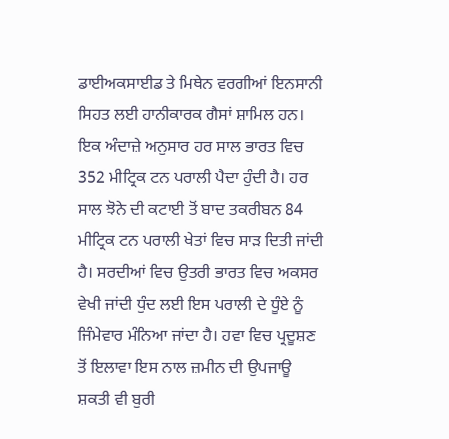ਡਾਈਅਕਸਾਈਡ ਤੇ ਮਿਥੇਨ ਵਰਗੀਆਂ ਇਨਸਾਨੀ ਸਿਹਤ ਲਈ ਹਾਨੀਕਾਰਕ ਗੈਸਾਂ ਸ਼ਾਮਿਲ ਹਨ। ਇਕ ਅੰਦਾਜ਼ੇ ਅਨੁਸਾਰ ਹਰ ਸਾਲ ਭਾਰਤ ਵਿਚ 352 ਮੀਟ੍ਰਿਕ ਟਨ ਪਰਾਲੀ ਪੈਦਾ ਹੁੰਦੀ ਹੈ। ਹਰ ਸਾਲ ਝੋਨੇ ਦੀ ਕਟਾਈ ਤੋਂ ਬਾਦ ਤਕਰੀਬਨ 84 ਮੀਟ੍ਰਿਕ ਟਨ ਪਰਾਲੀ ਖੇਤਾਂ ਵਿਚ ਸਾੜ ਦਿਤੀ ਜਾਂਦੀ ਹੈ। ਸਰਦੀਆਂ ਵਿਚ ਉਤਰੀ ਭਾਰਤ ਵਿਚ ਅਕਸਰ ਵੇਖੀ ਜਾਂਦੀ ਧੁੰਦ ਲਈ ਇਸ ਪਰਾਲੀ ਦੇ ਧੂੰਏ ਨੂੰ ਜਿੰਮੇਵਾਰ ਮੰਨਿਆ ਜਾਂਦਾ ਹੈ। ਹਵਾ ਵਿਚ ਪ੍ਰਦੂਸ਼ਣ ਤੋਂ ਇਲਾਵਾ ਇਸ ਨਾਲ ਜ਼ਮੀਨ ਦੀ ਉਪਜਾਊ ਸ਼ਕਤੀ ਵੀ ਬੁਰੀ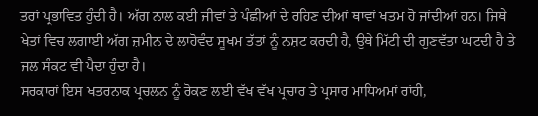ਤਰਾਂ ਪ੍ਰਭਾਵਿਤ ਹੁੰਦੀ ਹੈ। ਅੱਗ ਨਾਲ ਕਈ ਜੀਵਾਂ ਤੇ ਪੰਛੀਆਂ ਦੇ ਰਹਿਣ ਦੀਆਂ ਥਾਵਾਂ ਖਤਮ ਹੋ ਜਾਂਦੀਆਂ ਹਨ। ਜਿਥੇ ਖੇਤਾਂ ਵਿਚ ਲਗਾਈ ਅੱਗ ਜ਼ਮੀਨ ਦੇ ਲਾਹੋਵੰਦ ਸੂਖਮ ਤੱਤਾਂ ਨੂੰ ਨਸ਼ਟ ਕਰਦੀ ਹੈ, ਉਥੇ ਮਿੱਟੀ ਦੀ ਗੁਣਵੱਤਾ ਘਟਦੀ ਹੈ ਤੇ ਜਲ ਸੰਕਟ ਵੀ ਪੈਦਾ ਹੁੰਦਾ ਹੈ।
ਸਰਕਾਰਾਂ ਇਸ ਖਤਰਨਾਕ ਪ੍ਰਚਲਨ ਨੂੰ ਰੋਕਣ ਲਈ ਵੱਖ ਵੱਖ ਪ੍ਰਚਾਰ ਤੇ ਪ੍ਰਸਾਰ ਮਾਧਿਅਮਾਂ ਰਾਂਹੀ,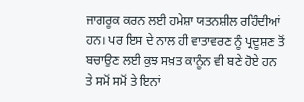ਜਾਗਰੂਕ ਕਰਨ ਲਈ ਹਮੇਸ਼ਾ ਯਤਨਸ਼ੀਲ ਰਹਿੰਦੀਆਂ ਹਨ। ਪਰ ਇਸ ਦੇ ਨਾਲ ਹੀ ਵਾਤਾਵਰਣ ਨੂੰ ਪ੍ਰਦੂਸ਼ਣ ਤੋਂ ਬਚਾਉਣ ਲਈ ਕੁਝ ਸਖ਼ਤ ਕਾਨੂੰਨ ਵੀ ਬਣੇ ਹੋਏ ਹਨ ਤੇ ਸਮੋਂ ਸਮੋਂ ਤੇ ਇਨਾਂ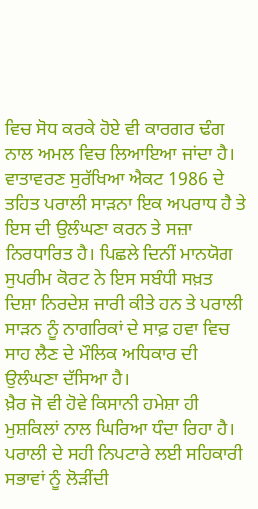ਵਿਚ ਸੋਧ ਕਰਕੇ ਹੋਏ ਵੀ ਕਾਰਗਰ ਢੰਗ ਨਾਲ ਅਮਲ ਵਿਚ ਲਿਆਇਆ ਜਾਂਦਾ ਹੈ। ਵਾਤਾਵਰਣ ਸੁਰੱਖਿਆ ਐਕਟ 1986 ਦੇ ਤਹਿਤ ਪਰਾਲੀ ਸਾੜਨਾ ਇਕ ਅਪਰਾਧ ਹੈ ਤੇ ਇਸ ਦੀ ਉਲੰਘਣਾ ਕਰਨ ਤੇ ਸਜ਼ਾ ਨਿਰਧਾਰਿਤ ਹੈ। ਪਿਛਲੇ ਦਿਨੀਂ ਮਾਨਯੋਗ ਸੁਪਰੀਮ ਕੋਰਟ ਨੇ ਇਸ ਸਬੰਧੀ ਸਖ਼ਤ ਦਿਸ਼ਾ ਨਿਰਦੇਸ਼ ਜਾਰੀ ਕੀਤੇ ਹਨ ਤੇ ਪਰਾਲੀ ਸਾੜਨ ਨੂੰ ਨਾਗਰਿਕਾਂ ਦੇ ਸਾਫ਼ ਹਵਾ ਵਿਚ ਸਾਹ ਲੈਣ ਦੇ ਮੌਲਿਕ ਅਧਿਕਾਰ ਦੀ ਉਲੰਘਣਾ ਦੱਸਿਆ ਹੈ।
ਖ਼ੈਰ ਜੋ ਵੀ ਹੋਵੇ ਕਿਸਾਨੀ ਹਮੇਸ਼ਾ ਹੀ ਮੁਸ਼ਕਿਲਾਂ ਨਾਲ ਘਿਰਿਆ ਧੰਦਾ ਰਿਹਾ ਹੈ। ਪਰਾਲੀ ਦੇ ਸਹੀ ਨਿਪਟਾਰੇ ਲਈ ਸਹਿਕਾਰੀ ਸਭਾਵਾਂ ਨੂੰ ਲੋੜੀਂਦੀ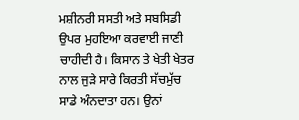ਮਸ਼ੀਨਰੀ ਸਸਤੀ ਅਤੇ ਸਬਸਿਡੀ ਉਪਰ ਮੁਹਇਆ ਕਰਵਾਈ ਜਾਣੀ ਚਾਹੀਦੀ ਹੈ। ਕਿਸਾਨ ਤੇ ਖੇਤੀ ਖੇਤਰ ਨਾਲ ਜੁੜੇ ਸਾਰੇ ਕਿਰਤੀ ਸੱਚਮੁੱਚ ਸਾਡੇ ਅੰਨਦਾਤਾ ਹਨ। ਉਨਾਂ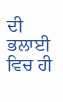ਦੀ ਭਲਾਈ ਵਿਚ ਹੀ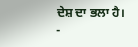ਦੇਸ਼ ਦਾ ਭਲਾ ਹੈ।
-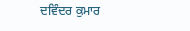ਦਵਿੰਦਰ ਕੁਮਾਰ